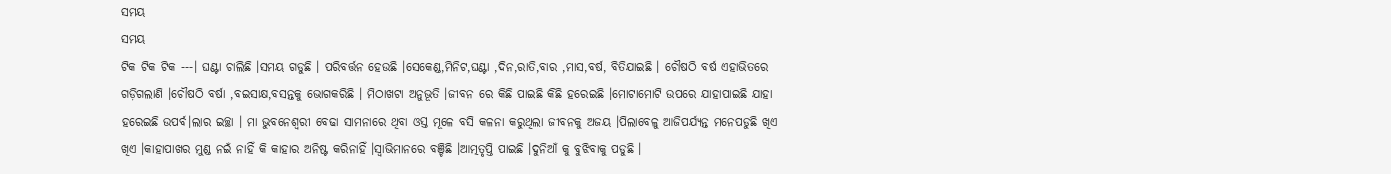ସମୟ
ସମୟ
ଟିକ ଟିକ ଟିକ ---। ଘଣ୍ଟା ଚାଲିଛି ।ସମୟ ଗଡୁଛି । ପରିବର୍ତ୍ତନ ହେଉଛି ।ସେକେଣ୍ଡ,ମିନିଟ,ଘଣ୍ଟା ,ଦିନ,ରାତି,ବାର ,ମାସ,ବର୍ଷ, ବିତିଯାଇଛି । ଚୌଷଠି ବର୍ଷ ଏହାଭିତରେ ଗଡ଼ିଗଲାଣି ।ଚୌଷଠି ବର୍ଷା ,ବଇସାକ୍ଷ,ବସନ୍ତକୁ ଭୋଗକରିଛି । ମିଠାଖଟା ଅନୁଭୂତି ।ଜୀବନ ରେ କିଛି ପାଇଛି କିଛି ହରେଇଛି ।ମୋଟାମୋଟି ଉପରେ ଯାହାପାଇଛି ଯାହା ହରେଇଛି ଉପର୍ବ।ଲାର ଇଚ୍ଛା । ମା ଭୁବନେଶ୍ଵରୀ ବେଢା ସାମନାରେ ଥିବା ଓସ୍ତ ମୂଳେ ବସି କଳନା କରୁଥିଲା ଜୀବନକୁ ଅଜୟ ।ପିଲାବେଳୁ ଆଜିପର୍ଯ୍ୟନ୍ତ ମନେପଡୁଛି ଖିଏ ଖିଏ ।କାହାପାଖର ମୁଣ୍ଡ ନଇଁ ନାହିଁ କି କାହାର ଅନିଷ୍ଟ କରିନାହିଁ ।ସ୍ୱାଭିମାନରେ ବଞ୍ଚିଛି ।ଆତ୍ମତୃପ୍ତି ପାଇଛି ।ଦୁନିଆଁ କୁ ବୁଝିବାକୁ ପଡୁଛି ।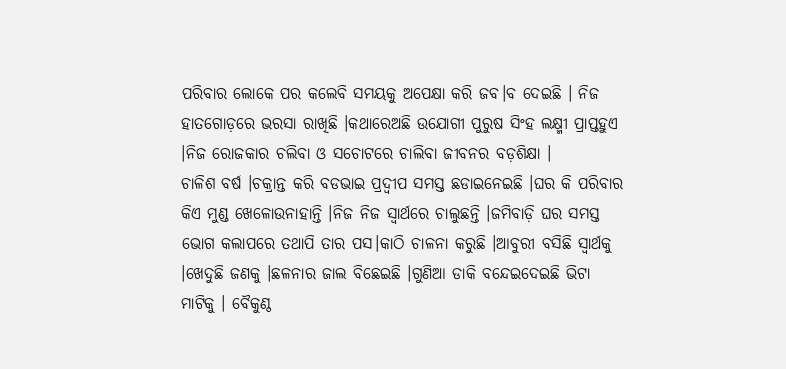ପରିବାର ଲୋକେ ପର କଲେବି ସମୟକୁ ଅପେକ୍ଷା କରି ଜବ।ବ ଦେଇଛି । ନିଜ ହାତଗୋଡ଼ରେ ଭରସା ରାଖିଛି ।କଥାରେଅଛି ଉଯୋଗୀ ପୁରୁଷ ସିଂହ ଲକ୍ଷ୍ମୀ ପ୍ରାପ୍ତହୁଏ ।ନିଜ ରୋଜକାର ଚଲିବା ଓ ସଚୋଟରେ ଚାଲିବା ଜୀବନର ବଡ଼ଶିକ୍ଷା ।
ଚାଳିଶ ବର୍ଷ ।ଚକ୍ରାନ୍ତ କରି ବଡଭାଇ ପ୍ରଦ୍ଵୀପ ସମସ୍ତ ଛଡାଇନେଇଛି ।ଘର କି ପରିବାର କିଏ ମୁଣ୍ଡ ଖେଳୋଉନାହାନ୍ତି ।ନିଜ ନିଜ ସ୍ୱାର୍ଥରେ ଚାଲୁଛନ୍ତି ।ଜମିବାଡ଼ି ଘର ସମସ୍ତ ଭୋଗ କଲାପରେ ତଥାପି ତାର ପସ।କାଠି ଚାଳନା କରୁଛି ।ଆବୁରୀ ବସିଛି ସ୍ୱାର୍ଥକୁ ।ଖେଦୁଛି ଜଣକୁ ।ଛଳନାର ଜାଲ ବିଛେଇଛି ।ଗୁଣିଆ ଡାକି ବନ୍ଦେଇଦେଇଛି ଭିଟା ମାଟିକୁ । ବୈକୁଣ୍ଠ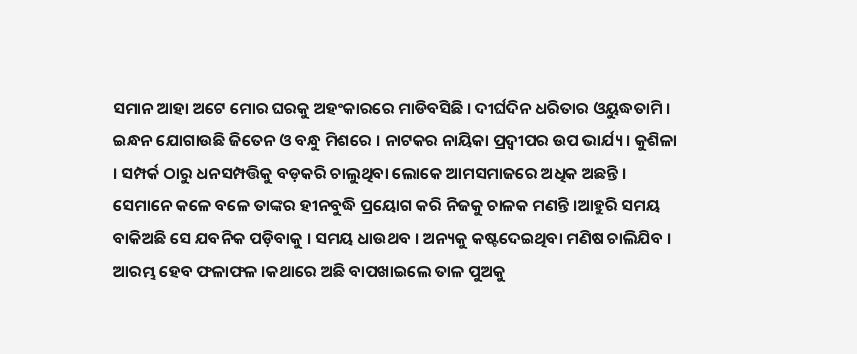ସମାନ ଆହା ଅଟେ ମୋର ଘରକୁ ଅହଂକାରରେ ମାଡିବସିଛି । ଦୀର୍ଘଦିନ ଧରିତାର ଓୟୁଦ୍ଧତାମି । ଇନ୍ଧନ ଯୋଗାଉଛି ଜିତେନ ଓ ବନ୍ଧୁ ମିଶରେ । ନାଟକର ନାୟିକା ପ୍ରଦ୍ଵୀପର ଉପ ଭାର୍ଯ୍ୟ। କୁଶିଳା । ସମ୍ପର୍କ ଠାରୁ ଧନସମ୍ପତ୍ତିକୁ ବଡ଼କରି ଚାଲୁଥିବା ଲୋକେ ଆମସମାଜରେ ଅଧିକ ଅଛନ୍ତି । ସେମାନେ କଳେ ବଳେ ତାଙ୍କର ହୀନବୁଦ୍ଧି ପ୍ରୟୋଗ କରି ନିଜକୁ ଚାଳକ ମଣନ୍ତି ।ଆହୁରି ସମୟ ବାକିଅଛି ସେ ଯବନିକ ପଡ଼ିବାକୁ । ସମୟ ଧାଉଥବ । ଅନ୍ୟକୁ କଷ୍ଟଦେଇଥିବା ମଣିଷ ଚାଲିଯିବ । ଆରମ୍ଭ ହେବ ଫଳାଫଳ ।କଥାରେ ଅଛି ବାପଖାଇଲେ ତାଳ ପୁଅକୁ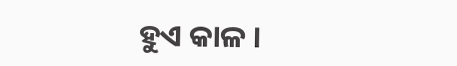ହୁଏ କାଳ ।